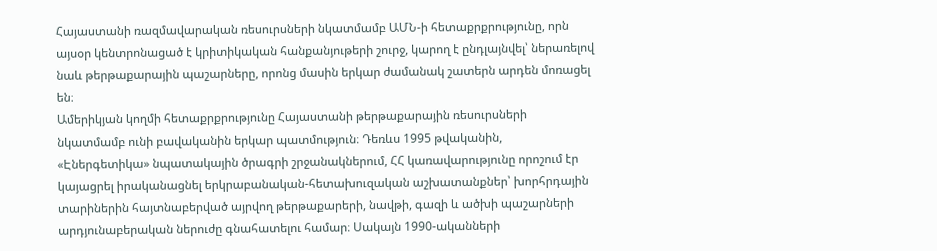Հայաստանի ռազմավարական ռեսուրսների նկատմամբ ԱՄՆ-ի հետաքրքրությունը, որն այսօր կենտրոնացած է կրիտիկական հանքանյութերի շուրջ, կարող է ընդլայնվել՝ ներառելով նաև թերթաքարային պաշարները, որոնց մասին երկար ժամանակ շատերն արդեն մոռացել են։
Ամերիկյան կողմի հետաքրքրությունը Հայաստանի թերթաքարային ռեսուրսների նկատմամբ ունի բավականին երկար պատմություն։ Դեռևս 1995 թվականին, «Էներգետիկա» նպատակային ծրագրի շրջանակներում, ՀՀ կառավարությունը որոշում էր կայացրել իրականացնել երկրաբանական-հետախուզական աշխատանքներ՝ խորհրդային տարիներին հայտնաբերված այրվող թերթաքարերի, նավթի, գազի և ածխի պաշարների արդյունաբերական ներուժը գնահատելու համար։ Սակայն 1990-ականների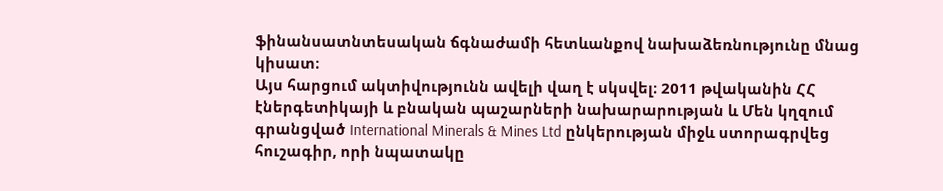ֆինանսատնտեսական ճգնաժամի հետևանքով նախաձեռնությունը մնաց կիսատ։
Այս հարցում ակտիվությունն ավելի վաղ է սկսվել։ 2011 թվականին ՀՀ էներգետիկայի և բնական պաշարների նախարարության և Մեն կղզում գրանցված International Minerals & Mines Ltd ընկերության միջև ստորագրվեց հուշագիր, որի նպատակը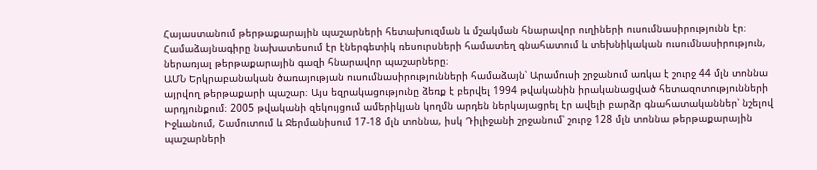Հայաստանում թերթաքարային պաշարների հետախուզման և մշակման հնարավոր ուղիների ուսումնասիրությունն էր։ Համաձայնագիրը նախատեսում էր էներգետիկ ռեսուրսների համատեղ գնահատում և տեխնիկական ուսումնասիրություն, ներառյալ թերթաքարային գազի հնարավոր պաշարները։
ԱՄՆ Երկրաբանական ծառայության ուսումնասիրությունների համաձայն՝ Արամուսի շրջանում առկա է շուրջ 44 մլն տոննա այրվող թերթաքարի պաշար։ Այս եզրակացությունը ձեռք է բերվել 1994 թվականին իրականացված հետազոտությունների արդյունքում։ 2005 թվականի զեկույցում ամերիկյան կողմն արդեն ներկայացրել էր ավելի բարձր գնահատականներ՝ նշելով Իջևանում, Շամուտում և Ջերմանիսում 17-18 մլն տոննա, իսկ Դիլիջանի շրջանում՝ շուրջ 128 մլն տոննա թերթաքարային պաշարների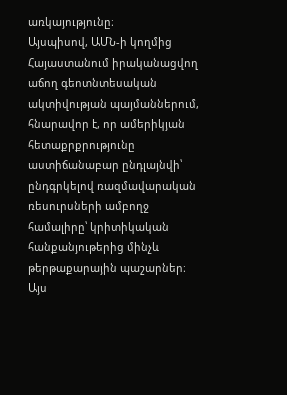առկայությունը։
Այսպիսով, ԱՄՆ-ի կողմից Հայաստանում իրականացվող աճող գեոտնտեսական ակտիվության պայմաններում, հնարավոր է, որ ամերիկյան հետաքրքրությունը աստիճանաբար ընդլայնվի՝ ընդգրկելով ռազմավարական ռեսուրսների ամբողջ համալիրը՝ կրիտիկական հանքանյութերից մինչև թերթաքարային պաշարներ։ Այս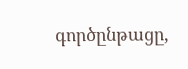գործընթացը,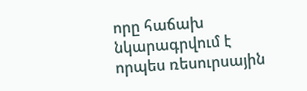որը հաճախ նկարագրվում է որպես ռեսուրսային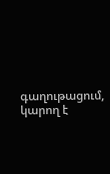գաղութացում, կարող է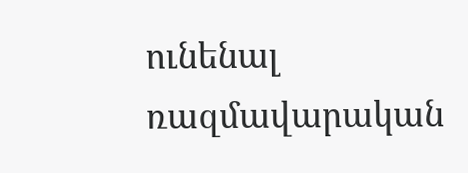ունենալ ռազմավարական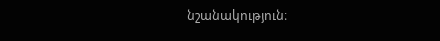նշանակություն։